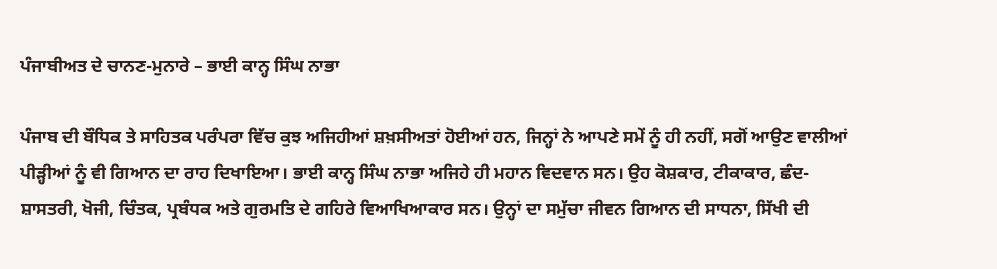ਪੰਜਾਬੀਅਤ ਦੇ ਚਾਨਣ-ਮੁਨਾਰੇ – ਭਾਈ ਕਾਨ੍ਹ ਸਿੰਘ ਨਾਭਾ

ਪੰਜਾਬ ਦੀ ਬੌਧਿਕ ਤੇ ਸਾਹਿਤਕ ਪਰੰਪਰਾ ਵਿੱਚ ਕੁਝ ਅਜਿਹੀਆਂ ਸ਼ਖ਼ਸੀਅਤਾਂ ਹੋਈਆਂ ਹਨ, ਜਿਨ੍ਹਾਂ ਨੇ ਆਪਣੇ ਸਮੇਂ ਨੂੰ ਹੀ ਨਹੀਂ, ਸਗੋਂ ਆਉਣ ਵਾਲੀਆਂ ਪੀੜ੍ਹੀਆਂ ਨੂੰ ਵੀ ਗਿਆਨ ਦਾ ਰਾਹ ਦਿਖਾਇਆ। ਭਾਈ ਕਾਨ੍ਹ ਸਿੰਘ ਨਾਭਾ ਅਜਿਹੇ ਹੀ ਮਹਾਨ ਵਿਦਵਾਨ ਸਨ। ਉਹ ਕੋਸ਼ਕਾਰ, ਟੀਕਾਕਾਰ, ਛੰਦ-ਸ਼ਾਸਤਰੀ, ਖੋਜੀ, ਚਿੰਤਕ, ਪ੍ਰਬੰਧਕ ਅਤੇ ਗੁਰਮਤਿ ਦੇ ਗਹਿਰੇ ਵਿਆਖਿਆਕਾਰ ਸਨ। ਉਨ੍ਹਾਂ ਦਾ ਸਮੁੱਚਾ ਜੀਵਨ ਗਿਆਨ ਦੀ ਸਾਧਨਾ, ਸਿੱਖੀ ਦੀ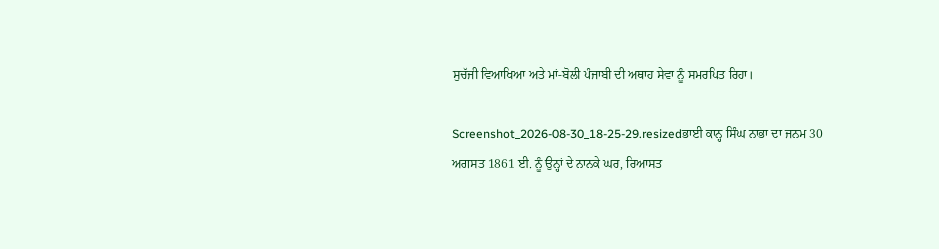ਸੁਚੱਜੀ ਵਿਆਖਿਆ ਅਤੇ ਮਾਂ-ਬੋਲੀ ਪੰਜਾਬੀ ਦੀ ਅਥਾਹ ਸੇਵਾ ਨੂੰ ਸਮਰਪਿਤ ਰਿਹਾ।

Screenshot_2026-08-30_18-25-29.resizedਭਾਈ ਕਾਨ੍ਹ ਸਿੰਘ ਨਾਭਾ ਦਾ ਜਨਮ 30 ਅਗਸਤ 1861 ਈ. ਨੂੰ ਉਨ੍ਹਾਂ ਦੇ ਨਾਨਕੇ ਘਰ, ਰਿਆਸਤ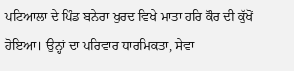ਪਟਿਆਲਾ ਦੇ ਪਿੰਡ ਬਨੇਰਾ ਖੁਰਦ ਵਿਖੇ ਮਾਤਾ ਹਰਿ ਕੌਰ ਦੀ ਕੁੱਖੋਂ ਹੋਇਆ। ਉਨ੍ਹਾਂ ਦਾ ਪਰਿਵਾਰ ਧਾਰਮਿਕਤਾ, ਸੇਵਾ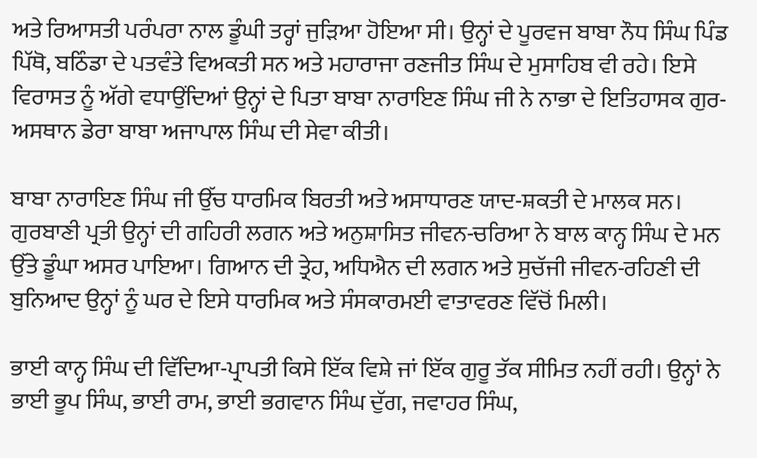ਅਤੇ ਰਿਆਸਤੀ ਪਰੰਪਰਾ ਨਾਲ ਡੂੰਘੀ ਤਰ੍ਹਾਂ ਜੁੜਿਆ ਹੋਇਆ ਸੀ। ਉਨ੍ਹਾਂ ਦੇ ਪੂਰਵਜ ਬਾਬਾ ਨੌਧ ਸਿੰਘ ਪਿੰਡ ਪਿੱਥੋ, ਬਠਿੰਡਾ ਦੇ ਪਤਵੰਤੇ ਵਿਅਕਤੀ ਸਨ ਅਤੇ ਮਹਾਰਾਜਾ ਰਣਜੀਤ ਸਿੰਘ ਦੇ ਮੁਸਾਹਿਬ ਵੀ ਰਹੇ। ਇਸੇ ਵਿਰਾਸਤ ਨੂੰ ਅੱਗੇ ਵਧਾਉਂਦਿਆਂ ਉਨ੍ਹਾਂ ਦੇ ਪਿਤਾ ਬਾਬਾ ਨਾਰਾਇਣ ਸਿੰਘ ਜੀ ਨੇ ਨਾਭਾ ਦੇ ਇਤਿਹਾਸਕ ਗੁਰ-ਅਸਥਾਨ ਡੇਰਾ ਬਾਬਾ ਅਜਾਪਾਲ ਸਿੰਘ ਦੀ ਸੇਵਾ ਕੀਤੀ।

ਬਾਬਾ ਨਾਰਾਇਣ ਸਿੰਘ ਜੀ ਉੱਚ ਧਾਰਮਿਕ ਬਿਰਤੀ ਅਤੇ ਅਸਾਧਾਰਣ ਯਾਦ-ਸ਼ਕਤੀ ਦੇ ਮਾਲਕ ਸਨ। ਗੁਰਬਾਣੀ ਪ੍ਰਤੀ ਉਨ੍ਹਾਂ ਦੀ ਗਹਿਰੀ ਲਗਨ ਅਤੇ ਅਨੁਸ਼ਾਸਿਤ ਜੀਵਨ-ਚਰਿਆ ਨੇ ਬਾਲ ਕਾਨ੍ਹ ਸਿੰਘ ਦੇ ਮਨ ਉੱਤੇ ਡੂੰਘਾ ਅਸਰ ਪਾਇਆ। ਗਿਆਨ ਦੀ ਤ੍ਰੇਹ, ਅਧਿਐਨ ਦੀ ਲਗਨ ਅਤੇ ਸੁਚੱਜੀ ਜੀਵਨ-ਰਹਿਣੀ ਦੀ ਬੁਨਿਆਦ ਉਨ੍ਹਾਂ ਨੂੰ ਘਰ ਦੇ ਇਸੇ ਧਾਰਮਿਕ ਅਤੇ ਸੰਸਕਾਰਮਈ ਵਾਤਾਵਰਣ ਵਿੱਚੋਂ ਮਿਲੀ।

ਭਾਈ ਕਾਨ੍ਹ ਸਿੰਘ ਦੀ ਵਿੱਦਿਆ-ਪ੍ਰਾਪਤੀ ਕਿਸੇ ਇੱਕ ਵਿਸ਼ੇ ਜਾਂ ਇੱਕ ਗੁਰੂ ਤੱਕ ਸੀਮਿਤ ਨਹੀਂ ਰਹੀ। ਉਨ੍ਹਾਂ ਨੇ ਭਾਈ ਭੂਪ ਸਿੰਘ, ਭਾਈ ਰਾਮ, ਭਾਈ ਭਗਵਾਨ ਸਿੰਘ ਦੁੱਗ, ਜਵਾਹਰ ਸਿੰਘ,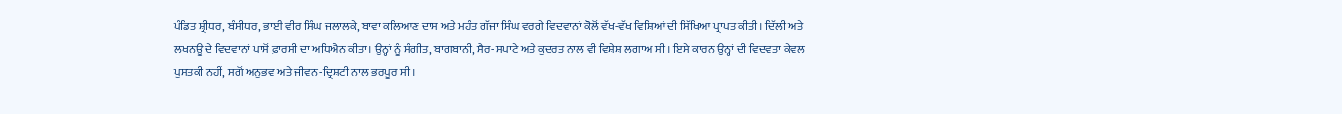ਪੰਡਿਤ ਸ਼੍ਰੀਧਰ, ਬੰਸੀਧਰ, ਭਾਈ ਵੀਰ ਸਿੰਘ ਜਲਾਲਕੇ, ਬਾਵਾ ਕਲਿਆਣ ਦਾਸ ਅਤੇ ਮਹੰਤ ਗੱਜਾ ਸਿੰਘ ਵਰਗੇ ਵਿਦਵਾਨਾਂ ਕੋਲੋਂ ਵੱਖ-ਵੱਖ ਵਿਸ਼ਿਆਂ ਦੀ ਸਿੱਖਿਆ ਪ੍ਰਾਪਤ ਕੀਤੀ। ਦਿੱਲੀ ਅਤੇ ਲਖਨਊ ਦੇ ਵਿਦਵਾਨਾਂ ਪਾਸੋਂ ਫ਼ਾਰਸੀ ਦਾ ਅਧਿਐਨ ਕੀਤਾ। ਉਨ੍ਹਾਂ ਨੂੰ ਸੰਗੀਤ, ਬਾਗਬਾਨੀ, ਸੈਰ-ਸਪਾਟੇ ਅਤੇ ਕੁਦਰਤ ਨਾਲ ਵੀ ਵਿਸ਼ੇਸ਼ ਲਗਾਅ ਸੀ। ਇਸੇ ਕਾਰਨ ਉਨ੍ਹਾਂ ਦੀ ਵਿਦਵਤਾ ਕੇਵਲ ਪੁਸਤਕੀ ਨਹੀਂ, ਸਗੋਂ ਅਨੁਭਵ ਅਤੇ ਜੀਵਨ-ਦ੍ਰਿਸ਼ਟੀ ਨਾਲ ਭਰਪੂਰ ਸੀ।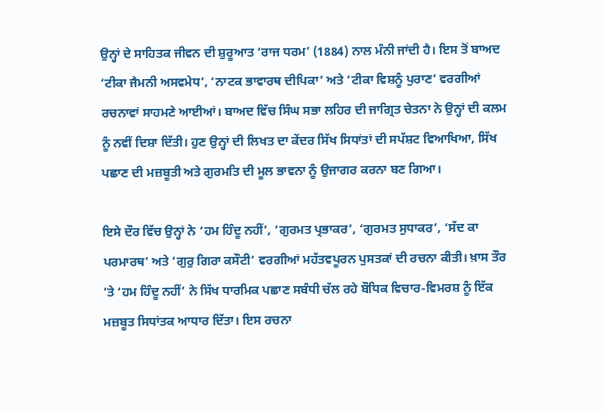ਉਨ੍ਹਾਂ ਦੇ ਸਾਹਿਤਕ ਜੀਵਨ ਦੀ ਸ਼ੁਰੂਆਤ ‘ਰਾਜ ਧਰਮ’ (1884) ਨਾਲ ਮੰਨੀ ਜਾਂਦੀ ਹੈ। ਇਸ ਤੋਂ ਬਾਅਦ ‘ਟੀਕਾ ਜੈਮਨੀ ਅਸਵਮੇਧ’, ‘ਨਾਟਕ ਭਾਵਾਰਥ ਦੀਪਿਕਾ’ ਅਤੇ ‘ਟੀਕਾ ਵਿਸ਼ਨੂੰ ਪੁਰਾਣ’ ਵਰਗੀਆਂ ਰਚਨਾਵਾਂ ਸਾਹਮਣੇ ਆਈਆਂ। ਬਾਅਦ ਵਿੱਚ ਸਿੰਘ ਸਭਾ ਲਹਿਰ ਦੀ ਜਾਗ੍ਰਿਤ ਚੇਤਨਾ ਨੇ ਉਨ੍ਹਾਂ ਦੀ ਕਲਮ ਨੂੰ ਨਵੀਂ ਦਿਸ਼ਾ ਦਿੱਤੀ। ਹੁਣ ਉਨ੍ਹਾਂ ਦੀ ਲਿਖਤ ਦਾ ਕੇਂਦਰ ਸਿੱਖ ਸਿਧਾਂਤਾਂ ਦੀ ਸਪੱਸ਼ਟ ਵਿਆਖਿਆ, ਸਿੱਖ ਪਛਾਣ ਦੀ ਮਜ਼ਬੂਤੀ ਅਤੇ ਗੁਰਮਤਿ ਦੀ ਮੂਲ ਭਾਵਨਾ ਨੂੰ ਉਜਾਗਰ ਕਰਨਾ ਬਣ ਗਿਆ।

ਇਸੇ ਦੌਰ ਵਿੱਚ ਉਨ੍ਹਾਂ ਨੇ ‘ਹਮ ਹਿੰਦੂ ਨਹੀਂ’, ‘ਗੁਰਮਤ ਪ੍ਰਭਾਕਰ’, ‘ਗੁਰਮਤ ਸੁਧਾਕਰ’, ‘ਸੱਦ ਕਾ ਪਰਮਾਰਥ’ ਅਤੇ ‘ਗੁਰੁ ਗਿਰਾ ਕਸੌਟੀ’ ਵਰਗੀਆਂ ਮਹੱਤਵਪੂਰਨ ਪੁਸਤਕਾਂ ਦੀ ਰਚਨਾ ਕੀਤੀ। ਖ਼ਾਸ ਤੌਰ ’ਤੇ ‘ਹਮ ਹਿੰਦੂ ਨਹੀਂ’ ਨੇ ਸਿੱਖ ਧਾਰਮਿਕ ਪਛਾਣ ਸਬੰਧੀ ਚੱਲ ਰਹੇ ਬੌਧਿਕ ਵਿਚਾਰ-ਵਿਮਰਸ਼ ਨੂੰ ਇੱਕ ਮਜ਼ਬੂਤ ਸਿਧਾਂਤਕ ਆਧਾਰ ਦਿੱਤਾ। ਇਸ ਰਚਨਾ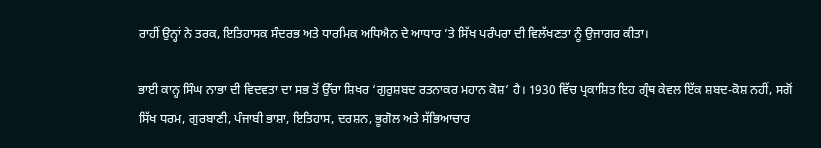ਰਾਹੀਂ ਉਨ੍ਹਾਂ ਨੇ ਤਰਕ, ਇਤਿਹਾਸਕ ਸੰਦਰਭ ਅਤੇ ਧਾਰਮਿਕ ਅਧਿਐਨ ਦੇ ਆਧਾਰ ’ਤੇ ਸਿੱਖ ਪਰੰਪਰਾ ਦੀ ਵਿਲੱਖਣਤਾ ਨੂੰ ਉਜਾਗਰ ਕੀਤਾ।

ਭਾਈ ਕਾਨ੍ਹ ਸਿੰਘ ਨਾਭਾ ਦੀ ਵਿਦਵਤਾ ਦਾ ਸਭ ਤੋਂ ਉੱਚਾ ਸ਼ਿਖਰ ‘ਗੁਰੁਸ਼ਬਦ ਰਤਨਾਕਰ ਮਹਾਨ ਕੋਸ਼’ ਹੈ। 1930 ਵਿੱਚ ਪ੍ਰਕਾਸ਼ਿਤ ਇਹ ਗ੍ਰੰਥ ਕੇਵਲ ਇੱਕ ਸ਼ਬਦ-ਕੋਸ਼ ਨਹੀਂ, ਸਗੋਂ ਸਿੱਖ ਧਰਮ, ਗੁਰਬਾਣੀ, ਪੰਜਾਬੀ ਭਾਸ਼ਾ, ਇਤਿਹਾਸ, ਦਰਸ਼ਨ, ਭੂਗੋਲ ਅਤੇ ਸੱਭਿਆਚਾਰ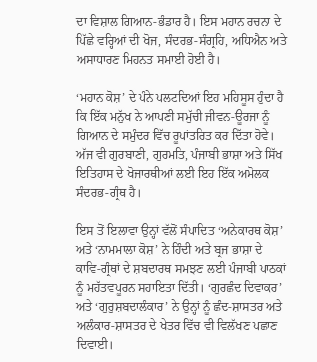ਦਾ ਵਿਸ਼ਾਲ ਗਿਆਨ-ਭੰਡਾਰ ਹੈ। ਇਸ ਮਹਾਨ ਰਚਨਾ ਦੇ ਪਿੱਛੇ ਵਰ੍ਹਿਆਂ ਦੀ ਖੋਜ, ਸੰਦਰਭ-ਸੰਗ੍ਰਹਿ, ਅਧਿਐਨ ਅਤੇ ਅਸਾਧਾਰਣ ਮਿਹਨਤ ਸਮਾਈ ਹੋਈ ਹੈ।

‘ਮਹਾਨ ਕੋਸ਼’ ਦੇ ਪੰਨੇ ਪਲਟਦਿਆਂ ਇਹ ਮਹਿਸੂਸ ਹੁੰਦਾ ਹੈ ਕਿ ਇੱਕ ਮਨੁੱਖ ਨੇ ਆਪਣੀ ਸਮੁੱਚੀ ਜੀਵਨ-ਊਰਜਾ ਨੂੰ ਗਿਆਨ ਦੇ ਸਮੁੰਦਰ ਵਿੱਚ ਰੂਪਾਂਤਰਿਤ ਕਰ ਦਿੱਤਾ ਹੋਵੇ। ਅੱਜ ਵੀ ਗੁਰਬਾਣੀ, ਗੁਰਮਤਿ, ਪੰਜਾਬੀ ਭਾਸ਼ਾ ਅਤੇ ਸਿੱਖ ਇਤਿਹਾਸ ਦੇ ਖੋਜਾਰਥੀਆਂ ਲਈ ਇਹ ਇੱਕ ਅਮੋਲਕ ਸੰਦਰਭ-ਗ੍ਰੰਥ ਹੈ।

ਇਸ ਤੋਂ ਇਲਾਵਾ ਉਨ੍ਹਾਂ ਵੱਲੋਂ ਸੰਪਾਦਿਤ ‘ਅਨੇਕਾਰਥ ਕੋਸ਼’ ਅਤੇ ‘ਨਾਮਮਾਲਾ ਕੋਸ਼’ ਨੇ ਹਿੰਦੀ ਅਤੇ ਬ੍ਰਜ ਭਾਸ਼ਾ ਦੇ ਕਾਵਿ-ਗ੍ਰੰਥਾਂ ਦੇ ਸ਼ਬਦਾਰਥ ਸਮਝਣ ਲਈ ਪੰਜਾਬੀ ਪਾਠਕਾਂ ਨੂੰ ਮਹੱਤਵਪੂਰਨ ਸਹਾਇਤਾ ਦਿੱਤੀ। ‘ਗੁਰਛੰਦ ਦਿਵਾਕਰ’ ਅਤੇ ‘ਗੁਰੁਸ਼ਬਦਾਲੰਕਾਰ’ ਨੇ ਉਨ੍ਹਾਂ ਨੂੰ ਛੰਦ-ਸ਼ਾਸਤਰ ਅਤੇ ਅਲੰਕਾਰ-ਸ਼ਾਸਤਰ ਦੇ ਖੇਤਰ ਵਿੱਚ ਵੀ ਵਿਲੱਖਣ ਪਛਾਣ ਦਿਵਾਈ।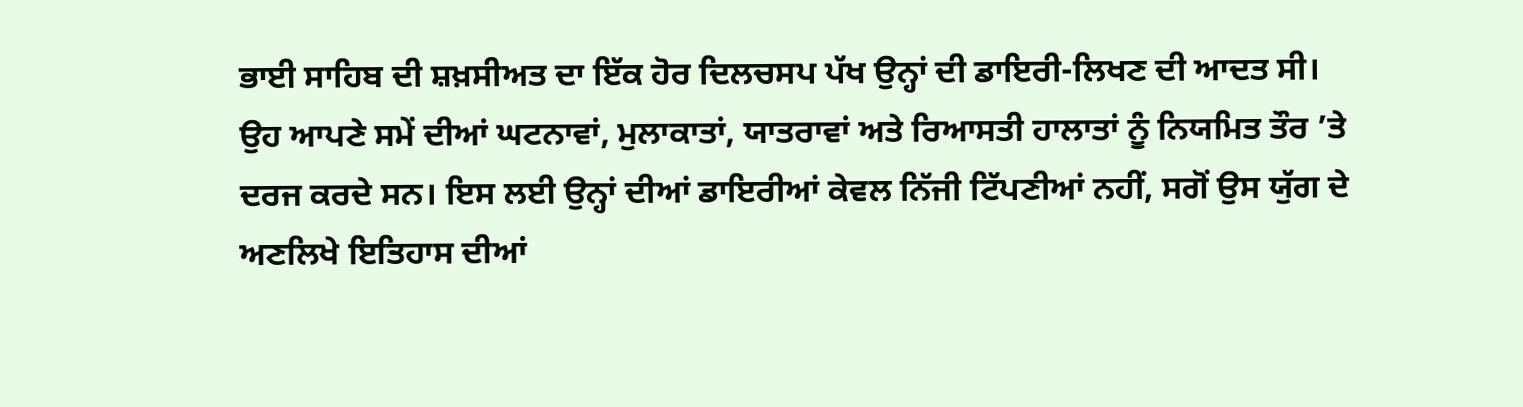ਭਾਈ ਸਾਹਿਬ ਦੀ ਸ਼ਖ਼ਸੀਅਤ ਦਾ ਇੱਕ ਹੋਰ ਦਿਲਚਸਪ ਪੱਖ ਉਨ੍ਹਾਂ ਦੀ ਡਾਇਰੀ-ਲਿਖਣ ਦੀ ਆਦਤ ਸੀ। ਉਹ ਆਪਣੇ ਸਮੇਂ ਦੀਆਂ ਘਟਨਾਵਾਂ, ਮੁਲਾਕਾਤਾਂ, ਯਾਤਰਾਵਾਂ ਅਤੇ ਰਿਆਸਤੀ ਹਾਲਾਤਾਂ ਨੂੰ ਨਿਯਮਿਤ ਤੌਰ ’ਤੇ ਦਰਜ ਕਰਦੇ ਸਨ। ਇਸ ਲਈ ਉਨ੍ਹਾਂ ਦੀਆਂ ਡਾਇਰੀਆਂ ਕੇਵਲ ਨਿੱਜੀ ਟਿੱਪਣੀਆਂ ਨਹੀਂ, ਸਗੋਂ ਉਸ ਯੁੱਗ ਦੇ ਅਣਲਿਖੇ ਇਤਿਹਾਸ ਦੀਆਂ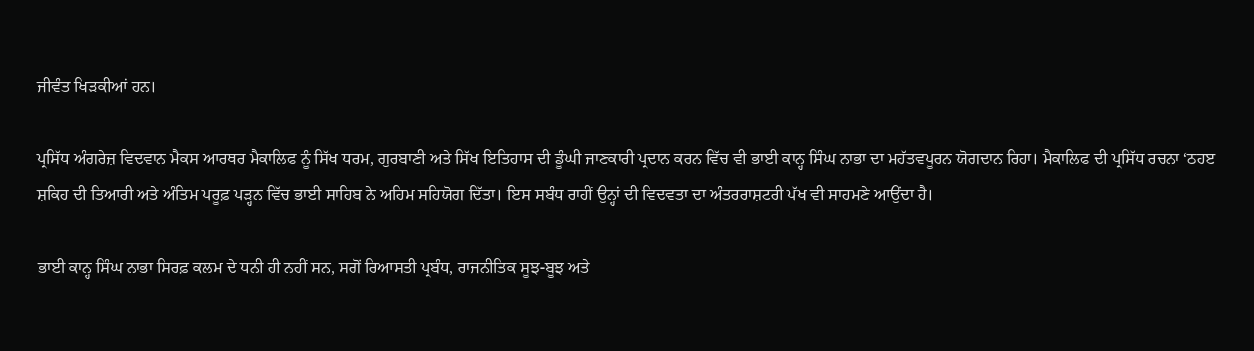ਜੀਵੰਤ ਖਿੜਕੀਆਂ ਹਨ।

ਪ੍ਰਸਿੱਧ ਅੰਗਰੇਜ਼ ਵਿਦਵਾਨ ਮੈਕਸ ਆਰਥਰ ਮੈਕਾਲਿਫ ਨੂੰ ਸਿੱਖ ਧਰਮ, ਗੁਰਬਾਣੀ ਅਤੇ ਸਿੱਖ ਇਤਿਹਾਸ ਦੀ ਡੂੰਘੀ ਜਾਣਕਾਰੀ ਪ੍ਰਦਾਨ ਕਰਨ ਵਿੱਚ ਵੀ ਭਾਈ ਕਾਨ੍ਹ ਸਿੰਘ ਨਾਭਾ ਦਾ ਮਹੱਤਵਪੂਰਨ ਯੋਗਦਾਨ ਰਿਹਾ। ਮੈਕਾਲਿਫ ਦੀ ਪ੍ਰਸਿੱਧ ਰਚਨਾ ‘ਠਹੲ ਸ਼ਕਿਹ ਦੀ ਤਿਆਰੀ ਅਤੇ ਅੰਤਿਮ ਪਰੂਫ਼ ਪੜ੍ਹਨ ਵਿੱਚ ਭਾਈ ਸਾਹਿਬ ਨੇ ਅਹਿਮ ਸਹਿਯੋਗ ਦਿੱਤਾ। ਇਸ ਸਬੰਧ ਰਾਹੀਂ ਉਨ੍ਹਾਂ ਦੀ ਵਿਦਵਤਾ ਦਾ ਅੰਤਰਰਾਸ਼ਟਰੀ ਪੱਖ ਵੀ ਸਾਹਮਣੇ ਆਉਂਦਾ ਹੈ।

ਭਾਈ ਕਾਨ੍ਹ ਸਿੰਘ ਨਾਭਾ ਸਿਰਫ਼ ਕਲਮ ਦੇ ਧਨੀ ਹੀ ਨਹੀਂ ਸਨ, ਸਗੋਂ ਰਿਆਸਤੀ ਪ੍ਰਬੰਧ, ਰਾਜਨੀਤਿਕ ਸੂਝ-ਬੂਝ ਅਤੇ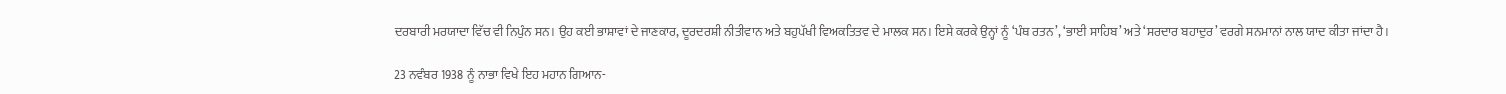ਦਰਬਾਰੀ ਮਰਯਾਦਾ ਵਿੱਚ ਵੀ ਨਿਪੁੰਨ ਸਨ। ਉਹ ਕਈ ਭਾਸ਼ਾਵਾਂ ਦੇ ਜਾਣਕਾਰ, ਦੂਰਦਰਸ਼ੀ ਨੀਤੀਵਾਨ ਅਤੇ ਬਹੁਪੱਖੀ ਵਿਅਕਤਿਤਵ ਦੇ ਮਾਲਕ ਸਨ। ਇਸੇ ਕਰਕੇ ਉਨ੍ਹਾਂ ਨੂੰ ‘ਪੰਥ ਰਤਨ’, ‘ਭਾਈ ਸਾਹਿਬ’ ਅਤੇ ‘ਸਰਦਾਰ ਬਹਾਦੁਰ’ ਵਰਗੇ ਸਨਮਾਨਾਂ ਨਾਲ ਯਾਦ ਕੀਤਾ ਜਾਂਦਾ ਹੈ।

23 ਨਵੰਬਰ 1938 ਨੂੰ ਨਾਭਾ ਵਿਖੇ ਇਹ ਮਹਾਨ ਗਿਆਨ-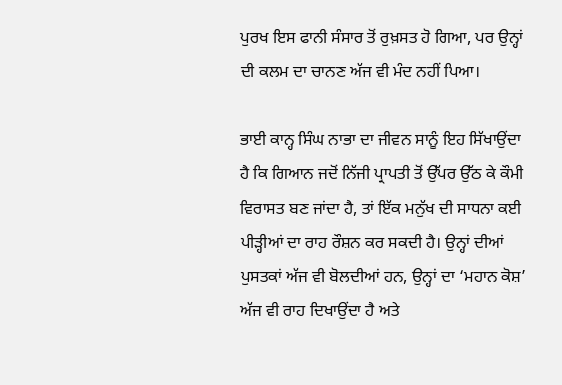ਪੁਰਖ ਇਸ ਫਾਨੀ ਸੰਸਾਰ ਤੋਂ ਰੁਖ਼ਸਤ ਹੋ ਗਿਆ, ਪਰ ਉਨ੍ਹਾਂ ਦੀ ਕਲਮ ਦਾ ਚਾਨਣ ਅੱਜ ਵੀ ਮੰਦ ਨਹੀਂ ਪਿਆ।

ਭਾਈ ਕਾਨ੍ਹ ਸਿੰਘ ਨਾਭਾ ਦਾ ਜੀਵਨ ਸਾਨੂੰ ਇਹ ਸਿੱਖਾਉਂਦਾ ਹੈ ਕਿ ਗਿਆਨ ਜਦੋਂ ਨਿੱਜੀ ਪ੍ਰਾਪਤੀ ਤੋਂ ਉੱਪਰ ਉੱਠ ਕੇ ਕੌਮੀ ਵਿਰਾਸਤ ਬਣ ਜਾਂਦਾ ਹੈ, ਤਾਂ ਇੱਕ ਮਨੁੱਖ ਦੀ ਸਾਧਨਾ ਕਈ ਪੀੜ੍ਹੀਆਂ ਦਾ ਰਾਹ ਰੌਸ਼ਨ ਕਰ ਸਕਦੀ ਹੈ। ਉਨ੍ਹਾਂ ਦੀਆਂ ਪੁਸਤਕਾਂ ਅੱਜ ਵੀ ਬੋਲਦੀਆਂ ਹਨ, ਉਨ੍ਹਾਂ ਦਾ ‘ਮਹਾਨ ਕੋਸ਼’ ਅੱਜ ਵੀ ਰਾਹ ਦਿਖਾਉਂਦਾ ਹੈ ਅਤੇ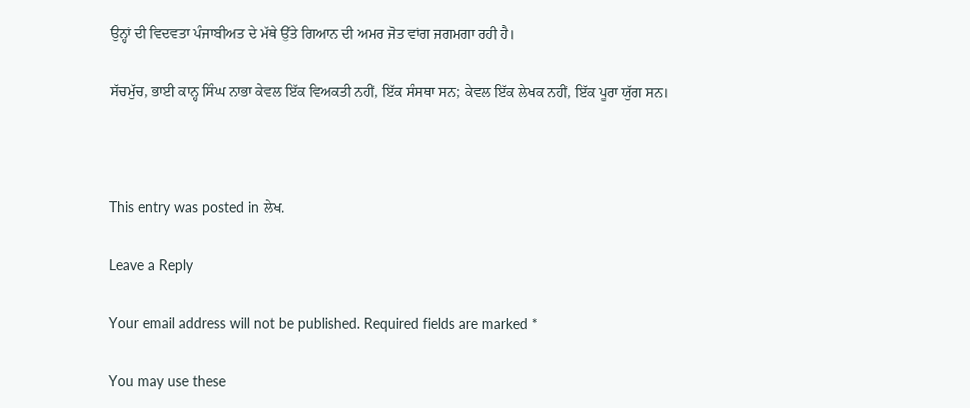ਉਨ੍ਹਾਂ ਦੀ ਵਿਦਵਤਾ ਪੰਜਾਬੀਅਤ ਦੇ ਮੱਥੇ ਉੱਤੇ ਗਿਆਨ ਦੀ ਅਮਰ ਜੋਤ ਵਾਂਗ ਜਗਮਗਾ ਰਹੀ ਹੈ।

ਸੱਚਮੁੱਚ, ਭਾਈ ਕਾਨ੍ਹ ਸਿੰਘ ਨਾਭਾ ਕੇਵਲ ਇੱਕ ਵਿਅਕਤੀ ਨਹੀਂ, ਇੱਕ ਸੰਸਥਾ ਸਨ; ਕੇਵਲ ਇੱਕ ਲੇਖਕ ਨਹੀਂ, ਇੱਕ ਪੂਰਾ ਯੁੱਗ ਸਨ।



This entry was posted in ਲੇਖ.

Leave a Reply

Your email address will not be published. Required fields are marked *

You may use these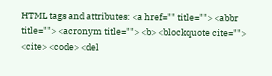HTML tags and attributes: <a href="" title=""> <abbr title=""> <acronym title=""> <b> <blockquote cite=""> <cite> <code> <del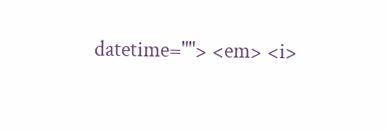datetime=""> <em> <i>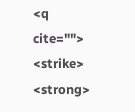<q cite=""> <strike> <strong>